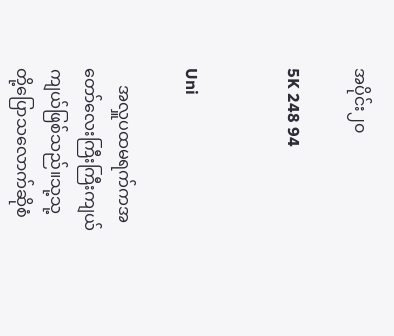အပိုင်း၂၀

5K 248 94


Uni

    အလှူပထမရက်ကအတော်လေးကြီးကြီးကျယ်ကျယ်ဖြစ်သည်။သု့သု့တို့ပြောသလောက်ဆိုစံ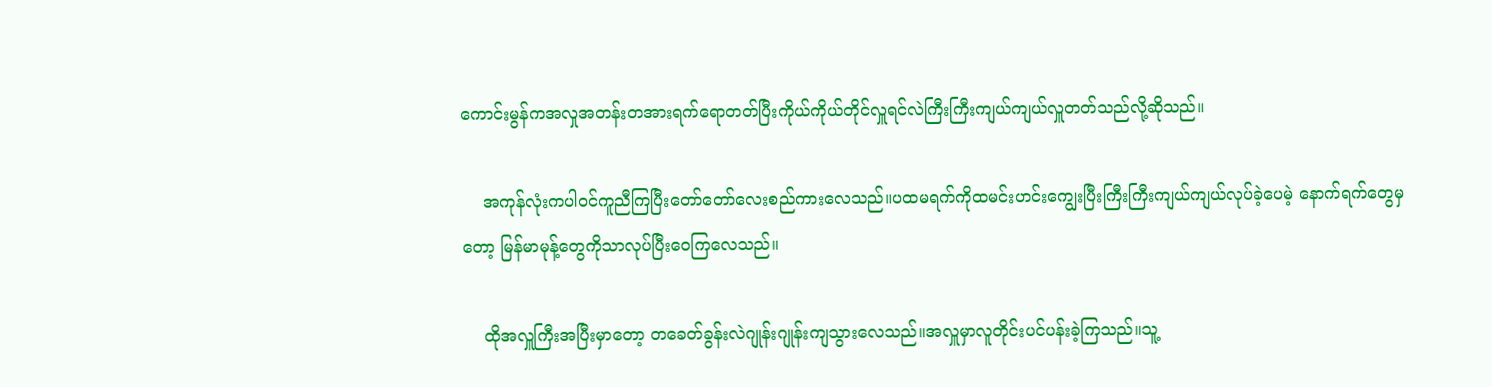ကောင်းမွန်ကအလှုအတန်းတအားရက်ရောတတ်ပြီးကိုယ်ကိုယ်တိုင်လှူရင်လဲကြီးကြီးကျယ်ကျယ်လှူတတ်သည်လို့ဆိုသည်။

    အကုန်လုံးကပါဝင်ကူညီကြပြီးတော်တော်လေးစည်ကားလေသည်။ပထမရက်ကိုထမင်းဟင်းကျွေးပြီးကြီးကြီးကျယ်ကျယ်လုပ်ခဲ့ပေမဲ့ နောက်ရက်တွေမှတော့ မြန်မာမုန့်တွေကိုသာလုပ်ပြီးဝေကြလေသည်။

    ထိုအလှူကြီးအပြီးမှာတော့ တခေတ်ခွန်းလဲဂျုန်းဂျုန်းကျသွားလေသည်။အလှူမှာလူတိုင်းပင်ပန်းခဲ့ကြသည်။သူ့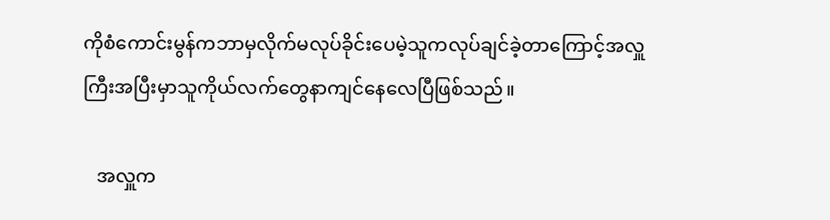ကိုစံကောင်းမွန်ကဘာမှလိုက်မလုပ်ခိုင်းပေမဲ့သူကလုပ်ချင်ခဲ့တာကြောင့်အလှူကြီးအပြီးမှာသူကိုယ်လက်တွေနာကျင်နေလေပြီဖြစ်သည်။

   အလှူက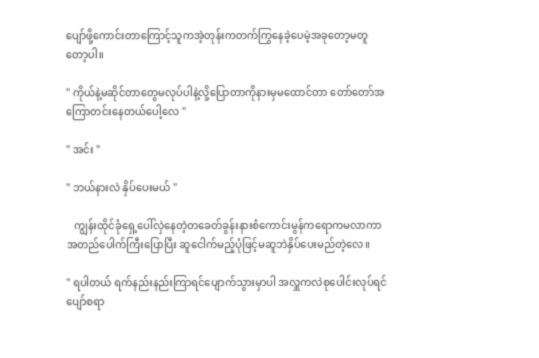ပျော်ဖို့ကောင်းတာကြောင့်သူကအဲ့တုန်းကတက်ကြွနေခဲ့ပေမဲ့အခုတော့မတူတော့ပါ။

" ကိုယ်နဲ့မဆိုင်တာတွေမလုပ်ပါနဲ့လို့ပြောတာကိုနားမှမထောင်တာ တော်တော်အကြောတင်းနေတယ်ပေါ့လေ "

" အင်း "

" ဘယ်နားလဲ နှိပ်ပေးမယ် "

   ကျွန်းထိုင်ခုံရှေ့ပေါ်လှဲနေတဲ့တခေတ်ခွန်းနားစံကောင်းမွန်ကရောကမလာကာအတည်ပေါက်ကြီးပြောပြီး ဆူငေါက်မည့်ပုံဖြင့်မဆူဘဲနှိပ်ပေးမည်တဲ့လေ။

" ရပါတယ် ရက်နည်းနည်းကြာရင်ပျောက်သွားမှာပါ အလှူကလဲစုပေါင်းလုပ်ရင်ပျော်စရာ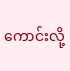ကောင်းလို့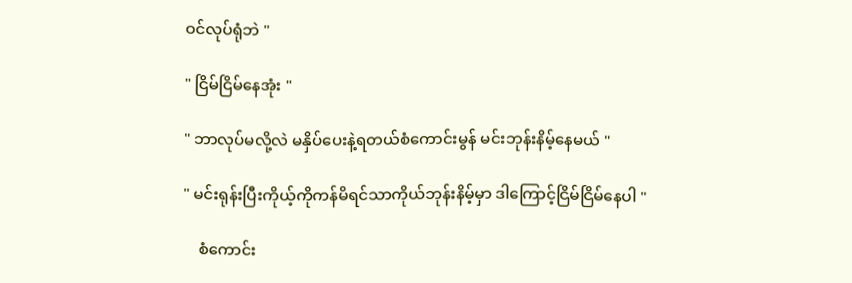ဝင်လုပ်ရုံဘဲ "

" ငြိမ်ငြိမ်နေအုံး "

" ဘာလုပ်မလို့လဲ မနှိပ်ပေးနဲ့ရတယ်စံကောင်းမွန် မင်းဘုန်းနိမ့်နေမယ် "

" မင်းရုန်းပြီးကိုယ့်ကိုကန်မိရင်သာကိုယ်ဘုန်းနိမ့်မှာ ဒါကြောင့်ငြိမ်ငြိမ်နေပါ "

    စံကောင်း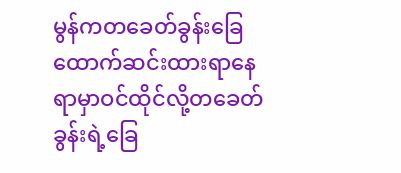မွန်ကတခေတ်ခွန်းခြေထောက်ဆင်းထားရာနေရာမှာဝင်ထိုင်လို့တခေတ်ခွန်းရဲ့ခြေ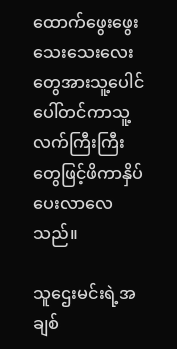ထောက်ဖွေးဖွေးသေးသေးလေးတွေအားသူ့ပေါင်ပေါ်တင်ကာသူ့လက်ကြီးကြီးတွေဖြင့်ဖိကာနှိပ်ပေးလာလေသည်။

သူဌေးမင်းရဲ့အချစ်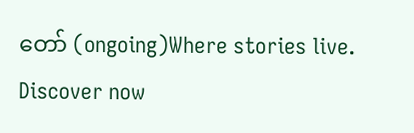တော် (ongoing)Where stories live. Discover now